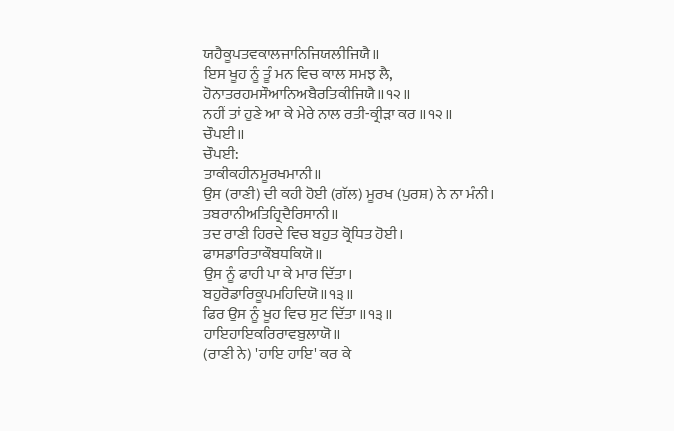ਯਹੈਕੂਪਤਵਕਾਲਜਾਨਿਜਿਯਲੀਜਿਯੈ॥
ਇਸ ਖੂਹ ਨੂੰ ਤੂੰ ਮਨ ਵਿਚ ਕਾਲ ਸਮਝ ਲੈ,
ਹੋਨਾਤਰਹਮਸੌਆਨਿਅਬੈਰਤਿਕੀਜਿਯੈ॥੧੨॥
ਨਹੀਂ ਤਾਂ ਹੁਣੇ ਆ ਕੇ ਮੇਰੇ ਨਾਲ ਰਤੀ-ਕ੍ਰੀੜਾ ਕਰ ॥੧੨॥
ਚੌਪਈ॥
ਚੌਪਈ:
ਤਾਕੀਕਹੀਨਮੂਰਖਮਾਨੀ॥
ਉਸ (ਰਾਣੀ) ਦੀ ਕਹੀ ਹੋਈ (ਗੱਲ) ਮੂਰਖ (ਪੁਰਸ਼) ਨੇ ਨਾ ਮੰਨੀ।
ਤਬਰਾਨੀਅਤਿਹ੍ਰਿਦੈਰਿਸਾਨੀ॥
ਤਦ ਰਾਣੀ ਹਿਰਦੇ ਵਿਚ ਬਹੁਤ ਕ੍ਰੋਧਿਤ ਹੋਈ।
ਫਾਸਡਾਰਿਤਾਕੌਬਧਕਿਯੋ॥
ਉਸ ਨੂੰ ਫਾਹੀ ਪਾ ਕੇ ਮਾਰ ਦਿੱਤਾ।
ਬਹੁਰੋਡਾਰਿਕੂਪਮਹਿਦਿਯੋ॥੧੩॥
ਫਿਰ ਉਸ ਨੂੰ ਖੂਹ ਵਿਚ ਸੁਟ ਦਿੱਤਾ ॥੧੩॥
ਹਾਇਹਾਇਕਰਿਰਾਵਬੁਲਾਯੋ॥
(ਰਾਣੀ ਨੇ) 'ਹਾਇ ਹਾਇ' ਕਰ ਕੇ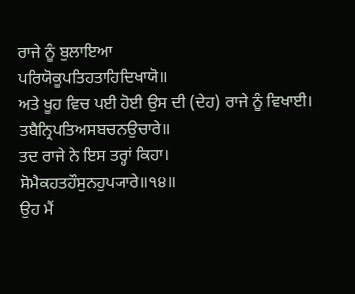ਰਾਜੇ ਨੂੰ ਬੁਲਾਇਆ
ਪਰਿਯੋਕੂਪਤਿਹਤਾਹਿਦਿਖਾਯੋ॥
ਅਤੇ ਖੂਹ ਵਿਚ ਪਈ ਹੋਈ ਉਸ ਦੀ (ਦੇਹ) ਰਾਜੇ ਨੂੰ ਵਿਖਾਈ।
ਤਬੈਨ੍ਰਿਪਤਿਅਸਬਚਨਉਚਾਰੇ॥
ਤਦ ਰਾਜੇ ਨੇ ਇਸ ਤਰ੍ਹਾਂ ਕਿਹਾ।
ਸੋਮੈਕਹਤਹੌਸੁਨਹੁਪ੍ਯਾਰੇ॥੧੪॥
ਉਹ ਮੈਂ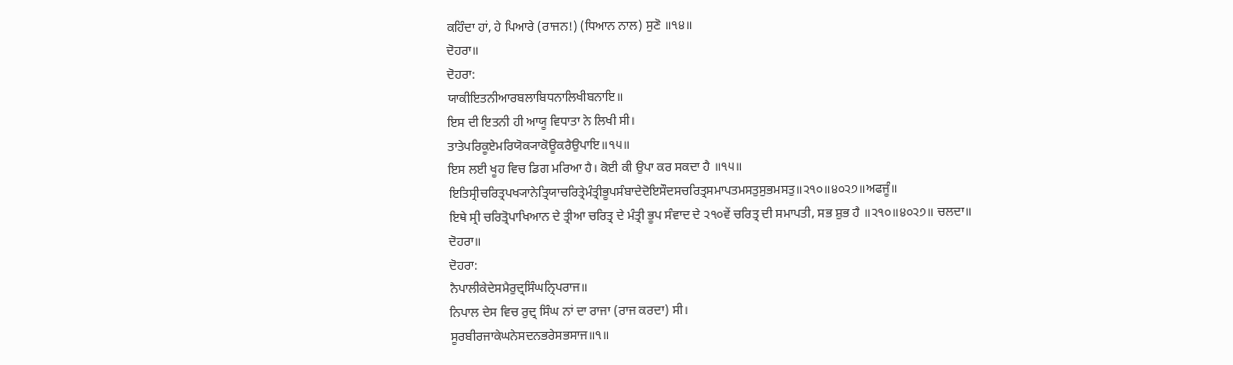ਕਹਿੰਦਾ ਹਾਂ, ਹੇ ਪਿਆਰੇ (ਰਾਜਨ!) (ਧਿਆਨ ਨਾਲ) ਸੁਣੋ ॥੧੪॥
ਦੋਹਰਾ॥
ਦੋਹਰਾ:
ਯਾਕੀਇਤਨੀਆਰਬਲਾਬਿਧਨਾਲਿਖੀਬਨਾਇ॥
ਇਸ ਦੀ ਇਤਨੀ ਹੀ ਆਯੂ ਵਿਧਾਤਾ ਨੇ ਲਿਖੀ ਸੀ।
ਤਾਤੇਪਰਿਕੂਏਮਰਿਯੋਕ੍ਯਾਕੋਊਕਰੈਉਪਾਇ॥੧੫॥
ਇਸ ਲਈ ਖੂਹ ਵਿਚ ਡਿਗ ਮਰਿਆ ਹੈ। ਕੋਈ ਕੀ ਉਪਾ ਕਰ ਸਕਦਾ ਹੈ ॥੧੫॥
ਇਤਿਸ੍ਰੀਚਰਿਤ੍ਰਪਖ੍ਯਾਨੇਤ੍ਰਿਯਾਚਰਿਤ੍ਰੇਮੰਤ੍ਰੀਭੂਪਸੰਬਾਦੇਦੋਇਸੌਦਸਚਰਿਤ੍ਰਸਮਾਪਤਮਸਤੁਸੁਭਮਸਤੁ॥੨੧੦॥੪੦੨੭॥ਅਫਜੂੰ॥
ਇਥੇ ਸ੍ਰੀ ਚਰਿਤ੍ਰੋਪਾਖਿਆਨ ਦੇ ਤ੍ਰੀਆ ਚਰਿਤ੍ਰ ਦੇ ਮੰਤ੍ਰੀ ਭੂਪ ਸੰਵਾਦ ਦੇ ੨੧੦ਵੇਂ ਚਰਿਤ੍ਰ ਦੀ ਸਮਾਪਤੀ, ਸਭ ਸ਼ੁਭ ਹੈ ॥੨੧੦॥੪੦੨੭॥ ਚਲਦਾ॥
ਦੋਹਰਾ॥
ਦੋਹਰਾ:
ਨੈਪਾਲੀਕੇਦੇਸਮੈਰੁਦ੍ਰਸਿੰਘਨ੍ਰਿਪਰਾਜ॥
ਨਿਪਾਲ ਦੇਸ ਵਿਚ ਰੁਦ੍ਰ ਸਿੰਘ ਨਾਂ ਦਾ ਰਾਜਾ (ਰਾਜ ਕਰਦਾ) ਸੀ।
ਸੂਰਬੀਰਜਾਕੇਘਨੇਸਦਨਭਰੇਸਭਸਾਜ॥੧॥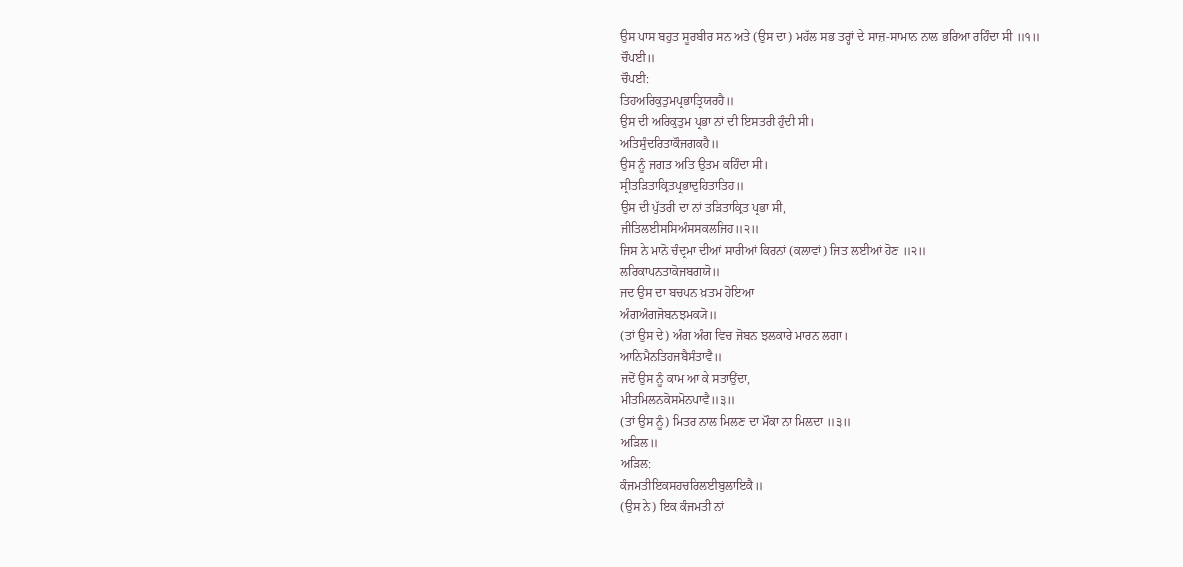ਉਸ ਪਾਸ ਬਹੁਤ ਸੂਰਬੀਰ ਸਨ ਅਤੇ (ਉਸ ਦਾ) ਮਹੱਲ ਸਭ ਤਰ੍ਹਾਂ ਦੇ ਸਾਜ਼-ਸਾਮਾਨ ਨਾਲ ਭਰਿਆ ਰਹਿੰਦਾ ਸੀ ॥੧॥
ਚੌਪਈ॥
ਚੌਪਈ:
ਤਿਹਅਰਿਕੁਤੁਮਪ੍ਰਭਾਤ੍ਰਿਯਰਹੈ॥
ਉਸ ਦੀ ਅਰਿਕੁਤੁਮ ਪ੍ਰਭਾ ਨਾਂ ਦੀ ਇਸਤਰੀ ਹੁੰਦੀ ਸੀ।
ਅਤਿਸੁੰਦਰਿਤਾਕੌਜਗਕਹੈ॥
ਉਸ ਨੂੰ ਜਗਤ ਅਤਿ ਉਤਮ ਕਹਿੰਦਾ ਸੀ।
ਸ੍ਰੀਤੜਿਤਾਕ੍ਰਿਤਪ੍ਰਭਾਦੁਹਿਤਾਤਿਹ॥
ਉਸ ਦੀ ਪੁੱਤਰੀ ਦਾ ਨਾਂ ਤੜਿਤਾਕ੍ਰਿਤ ਪ੍ਰਭਾ ਸੀ,
ਜੀਤਿਲਈਸਸਿਅੰਸਸਕਲਜਿਹ॥੨॥
ਜਿਸ ਨੇ ਮਾਨੋ ਚੰਦ੍ਰਮਾ ਦੀਆਂ ਸਾਰੀਆਂ ਕਿਰਨਾਂ (ਕਲਾਵਾਂ) ਜਿਤ ਲਈਆਂ ਹੋਣ ॥੨॥
ਲਰਿਕਾਪਨਤਾਕੋਜਬਗਯੋ॥
ਜਦ ਉਸ ਦਾ ਬਚਪਨ ਖ਼ਤਮ ਹੋਇਆ
ਅੰਗਅੰਗਜੋਬਨਝਮਕ੍ਯੋ॥
(ਤਾਂ ਉਸ ਦੇ) ਅੰਗ ਅੰਗ ਵਿਚ ਜੋਬਨ ਝਲਕਾਰੇ ਮਾਰਨ ਲਗਾ।
ਆਨਿਮੈਨਤਿਹਜਬੈਸੰਤਾਵੈ॥
ਜਦੋਂ ਉਸ ਨੂੰ ਕਾਮ ਆ ਕੇ ਸਤਾਉਂਦਾ,
ਮੀਤਮਿਲਨਕੋਸਮੋਨਪਾਵੈ॥੩॥
(ਤਾਂ ਉਸ ਨੂੰ) ਮਿਤਰ ਨਾਲ ਮਿਲਣ ਦਾ ਮੌਕਾ ਨਾ ਮਿਲਦਾ ॥੩॥
ਅੜਿਲ॥
ਅੜਿਲ:
ਕੰਜਮਤੀਇਕਸਹਚਰਿਲਈਬੁਲਾਇਕੈ॥
(ਉਸ ਨੇ) ਇਕ ਕੰਜਮਤੀ ਨਾਂ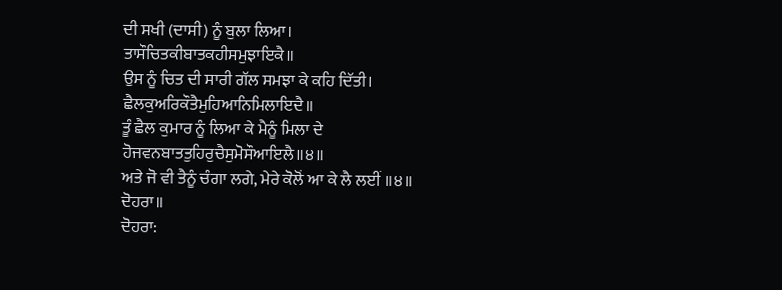ਦੀ ਸਖੀ (ਦਾਸੀ) ਨੂੰ ਬੁਲਾ ਲਿਆ।
ਤਾਸੌਚਿਤਕੀਬਾਤਕਹੀਸਮੁਝਾਇਕੈ॥
ਉਸ ਨੂੰ ਚਿਤ ਦੀ ਸਾਰੀ ਗੱਲ ਸਮਝਾ ਕੇ ਕਹਿ ਦਿੱਤੀ।
ਛੈਲਕੁਅਰਿਕੌਤੈਮੁਹਿਆਨਿਮਿਲਾਇਦੈ॥
ਤੂੰ ਛੈਲ ਕੁਮਾਰ ਨੂੰ ਲਿਆ ਕੇ ਮੈਨੂੰ ਮਿਲਾ ਦੇ
ਹੋਜਵਨਬਾਤਤੁਹਿਰੁਚੈਸੁਮੋਸੌਆਇਲੈ॥੪॥
ਅਤੇ ਜੋ ਵੀ ਤੈਨੂੰ ਚੰਗਾ ਲਗੇ, ਮੇਰੇ ਕੋਲੋਂ ਆ ਕੇ ਲੈ ਲਈਂ ॥੪॥
ਦੋਹਰਾ॥
ਦੋਹਰਾ: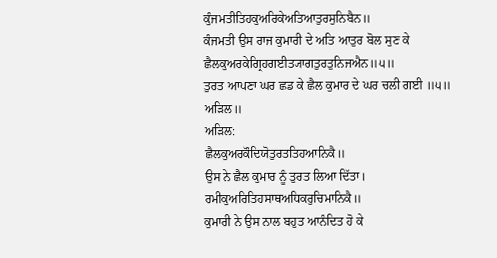ਕੁੰਜਮਤੀਤਿਹਕੁਅਰਿਕੇਅਤਿਆਤੁਰਸੁਨਿਬੈਨ॥
ਕੰਜਮਤੀ ਉਸ ਰਾਜ ਕੁਮਾਰੀ ਦੇ ਅਤਿ ਆਤੁਰ ਬੋਲ ਸੁਣ ਕੇ
ਛੈਲਕੁਅਰਕੇਗ੍ਰਿਹਗਈਤ੍ਯਾਗਤੁਰਤੁਨਿਜਐਨ॥੫॥
ਤੁਰਤ ਆਪਣਾ ਘਰ ਛਡ ਕੇ ਛੈਲ ਕੁਮਾਰ ਦੇ ਘਰ ਚਲੀ ਗਈ ॥੫॥
ਅੜਿਲ॥
ਅੜਿਲ:
ਛੈਲਕੁਅਰਕੌਦਿਯੋਤੁਰਤਤਿਹਆਨਿਕੈ॥
ਉਸ ਨੇ ਛੈਲ ਕੁਮਾਰ ਨੂੰ ਤੁਰਤ ਲਿਆ ਦਿੱਤਾ।
ਰਮੀਕੁਅਰਿਤਿਹਸਾਥਅਧਿਕਰੁਚਿਮਾਨਿਕੈ॥
ਕੁਮਾਰੀ ਨੇ ਉਸ ਨਾਲ ਬਹੁਤ ਆਨੰਦਿਤ ਹੋ ਕੇ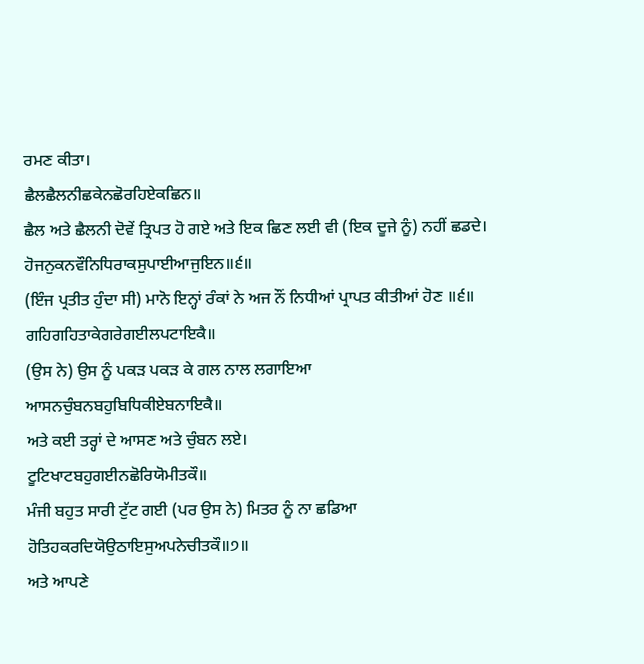ਰਮਣ ਕੀਤਾ।
ਛੈਲਛੈਲਨੀਛਕੇਨਛੋਰਹਿਏਕਛਿਨ॥
ਛੈਲ ਅਤੇ ਛੈਲਨੀ ਦੋਵੇਂ ਤ੍ਰਿਪਤ ਹੋ ਗਏ ਅਤੇ ਇਕ ਛਿਣ ਲਈ ਵੀ (ਇਕ ਦੂਜੇ ਨੂੰ) ਨਹੀਂ ਛਡਦੇ।
ਹੋਜਨੁਕਨਵੌਨਿਧਿਰਾਕਸੁਪਾਈਆਜੁਇਨ॥੬॥
(ਇੰਜ ਪ੍ਰਤੀਤ ਹੁੰਦਾ ਸੀ) ਮਾਨੋ ਇਨ੍ਹਾਂ ਰੰਕਾਂ ਨੇ ਅਜ ਨੌਂ ਨਿਧੀਆਂ ਪ੍ਰਾਪਤ ਕੀਤੀਆਂ ਹੋਣ ॥੬॥
ਗਹਿਗਹਿਤਾਕੇਗਰੇਗਈਲਪਟਾਇਕੈ॥
(ਉਸ ਨੇ) ਉਸ ਨੂੰ ਪਕੜ ਪਕੜ ਕੇ ਗਲ ਨਾਲ ਲਗਾਇਆ
ਆਸਨਚੁੰਬਨਬਹੁਬਿਧਿਕੀਏਬਨਾਇਕੈ॥
ਅਤੇ ਕਈ ਤਰ੍ਹਾਂ ਦੇ ਆਸਣ ਅਤੇ ਚੁੰਬਨ ਲਏ।
ਟੂਟਿਖਾਟਬਹੁਗਈਨਛੋਰਿਯੋਮੀਤਕੌ॥
ਮੰਜੀ ਬਹੁਤ ਸਾਰੀ ਟੁੱਟ ਗਈ (ਪਰ ਉਸ ਨੇ) ਮਿਤਰ ਨੂੰ ਨਾ ਛਡਿਆ
ਹੋਤਿਹਕਰਦਿਯੋਉਠਾਇਸੁਅਪਨੇਚੀਤਕੌ॥੭॥
ਅਤੇ ਆਪਣੇ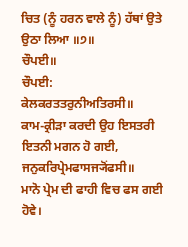ਚਿਤ (ਨੂੰ ਹਰਨ ਵਾਲੇ ਨੂੰ) ਹੱਥਾਂ ਉਤੇ ਉਠਾ ਲਿਆ ॥੭॥
ਚੌਪਈ॥
ਚੌਪਈ:
ਕੇਲਕਰਤਤਰੁਨੀਅਤਿਰਸੀ॥
ਕਾਮ-ਕ੍ਰੀੜਾ ਕਰਦੀ ਉਹ ਇਸਤਰੀ ਇਤਨੀ ਮਗਨ ਹੋ ਗਈ,
ਜਨੁਕਰਿਪ੍ਰੇਮਫਾਸਜ੍ਯੋਂਫਸੀ॥
ਮਾਨੋ ਪ੍ਰੇਮ ਦੀ ਫਾਹੀ ਵਿਚ ਫਸ ਗਈ ਹੋਵੇ।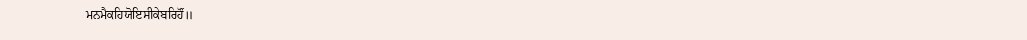ਮਨਮੈਕਹਿਯੋਇਸੀਕੇਬਰਿਹੌਂ॥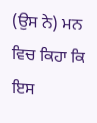(ਉਸ ਨੇ) ਮਨ ਵਿਚ ਕਿਹਾ ਕਿ ਇਸ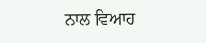ਨਾਲ ਵਿਆਹ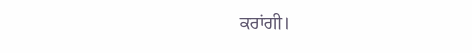ਕਰਾਂਗੀ।